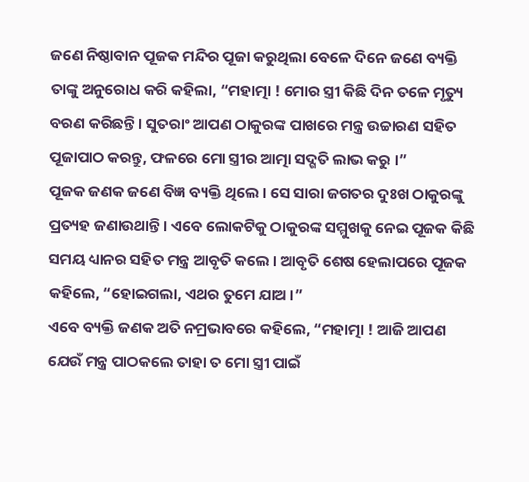ଜଣେ ନିଷ୍ଠାବାନ ପୂଜକ ମନ୍ଦିର ପୂଜା କରୁଥିଲା ବେଳେ ଦିନେ ଜଣେ ବ୍ୟକ୍ତି ତାଙ୍କୁ ଅନୁରୋଧ କରି କହିଲା, “ମହାତ୍ମା ! ମୋର ସ୍ତ୍ରୀ କିଛି ଦିନ ତଳେ ମୃତ୍ୟୁ ବରଣ କରିଛନ୍ତି । ସୁତରାଂ ଆପଣ ଠାକୁରଙ୍କ ପାଖରେ ମନ୍ତ୍ର ଉଚ୍ଚାରଣ ସହିତ ପୂଜାପାଠ କରନ୍ତୁ, ଫଳରେ ମୋ ସ୍ତ୍ରୀର ଆତ୍ମା ସଦ୍ଗତି ଲାଭ କରୁ ।”
ପୂଜକ ଜଣକ ଜଣେ ବିଜ୍ଞ ବ୍ୟକ୍ତି ଥିଲେ । ସେ ସାରା ଜଗତର ଦୁଃଖ ଠାକୁରଙ୍କୁ ପ୍ରତ୍ୟହ ଜଣାଉଥାନ୍ତି । ଏବେ ଲୋକଟିକୁ ଠାକୁରଙ୍କ ସମ୍ମୁଖକୁ ନେଇ ପୂଜକ କିଛି ସମୟ ଧ୍ୟାନର ସହିତ ମନ୍ତ୍ର ଆବୃତି କଲେ । ଆବୃତି ଶେଷ ହେଲାପରେ ପୂଜକ କହିଲେ, “ହୋଇଗଲା, ଏଥର ତୁମେ ଯାଅ ।”
ଏବେ ବ୍ୟକ୍ତି ଜଣକ ଅତି ନମ୍ରଭାବରେ କହିଲେ, “ମହାତ୍ମା ! ଆଜି ଆପଣ ଯେଉଁ ମନ୍ତ୍ର ପାଠକଲେ ତାହା ତ ମୋ ସ୍ତ୍ରୀ ପାଇଁ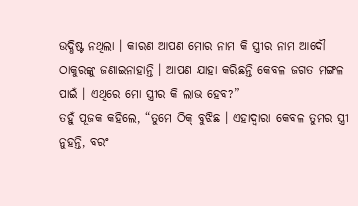ଉଦ୍ଧିଷ୍ଟ ନଥିଲା । କାରଣ ଆପଣ ମୋର ନାମ କି ସ୍ତ୍ରୀର ନାମ ଆଦୌ ଠାକୁରଙ୍କୁ ଜଣାଇନାହାନ୍ତି । ଆପଣ ଯାହା କରିଛନ୍ତି କେବଳ ଜଗତ ମଙ୍ଗଳ ପାଇଁ । ଏଥିରେ ମୋ ସ୍ତ୍ରୀର କି ଲାଭ ହେବ?”
ତହୁଁ ପୂଜକ କହିଲେ, “ତୁମେ ଠିକ୍ ବୁଝିଛ । ଏହାଦ୍ୱାରା କେବଳ ତୁମର ସ୍ତ୍ରୀ ନୁହନ୍ତି, ବରଂ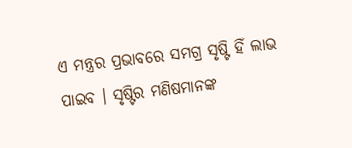ଏ ମନ୍ତ୍ରର ପ୍ରଭାବରେ ସମଗ୍ର ସୃଷ୍ଟି ହିଁ ଲାଭ ପାଇବ । ସୃଷ୍ଟିର ମଣିଷମାନଙ୍କ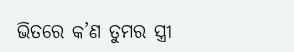ଭିତରେ କ’ଣ ତୁମର ସ୍ତ୍ରୀ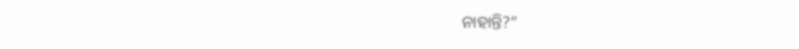ନାହାନ୍ତି?”